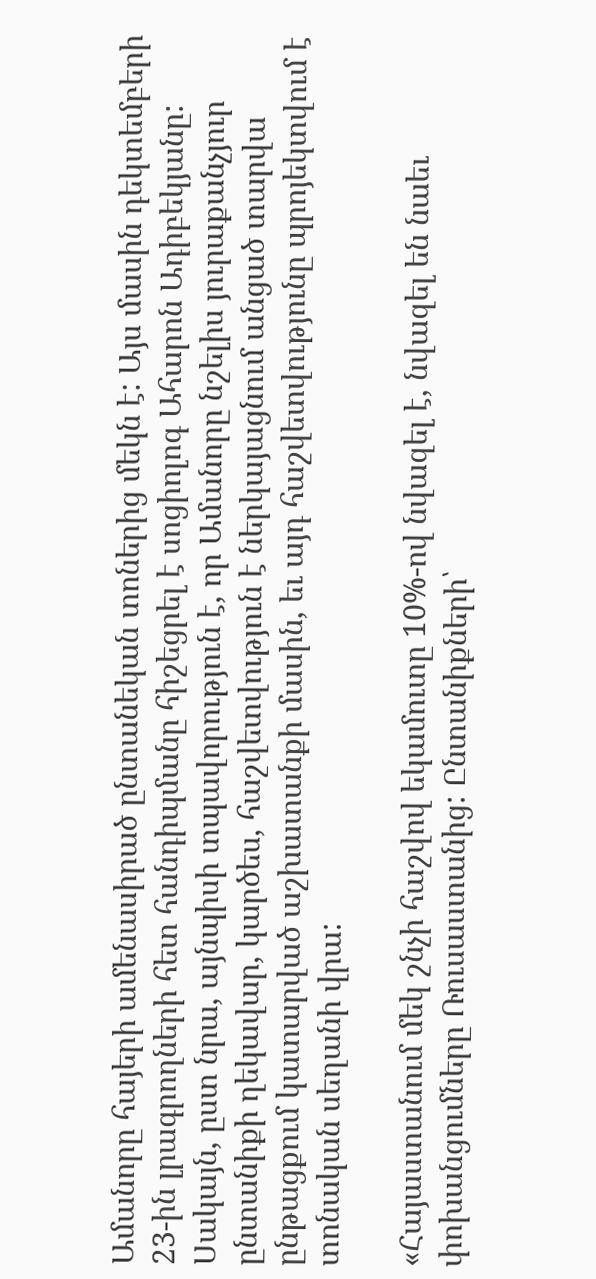Ամանորը հայերի ամենասիրած ընտանեկան տոներից մեկն է: Այս մասին դեկտեմբերի 23-ին լրագրողների հետ հանդիպմանը հիշեցրել է սոցիոլոգ Ահարոն Ադիբեկյանը: Սակայն, ըստ նրա, այնպիսի տպավորություն է, որ Ամանորը նշելիս յուրաքանչյուր ընտանիքի ղեկավար, կարծես, հաշվետվություն է ներկայացնում անցած տարվա ընթացքում կատարված աշխատանքի մասին, եւ այդ հաշվետվությունը պրոյեկտվում է տոնական սեղանի վրա:

«Հայաստանում մեկ շնչի հաշվով եկամուտը 10%-ով նվազել է, նվազել են նաեւ փոխանցումները Ռուսաստանից: Ընտանիքների՝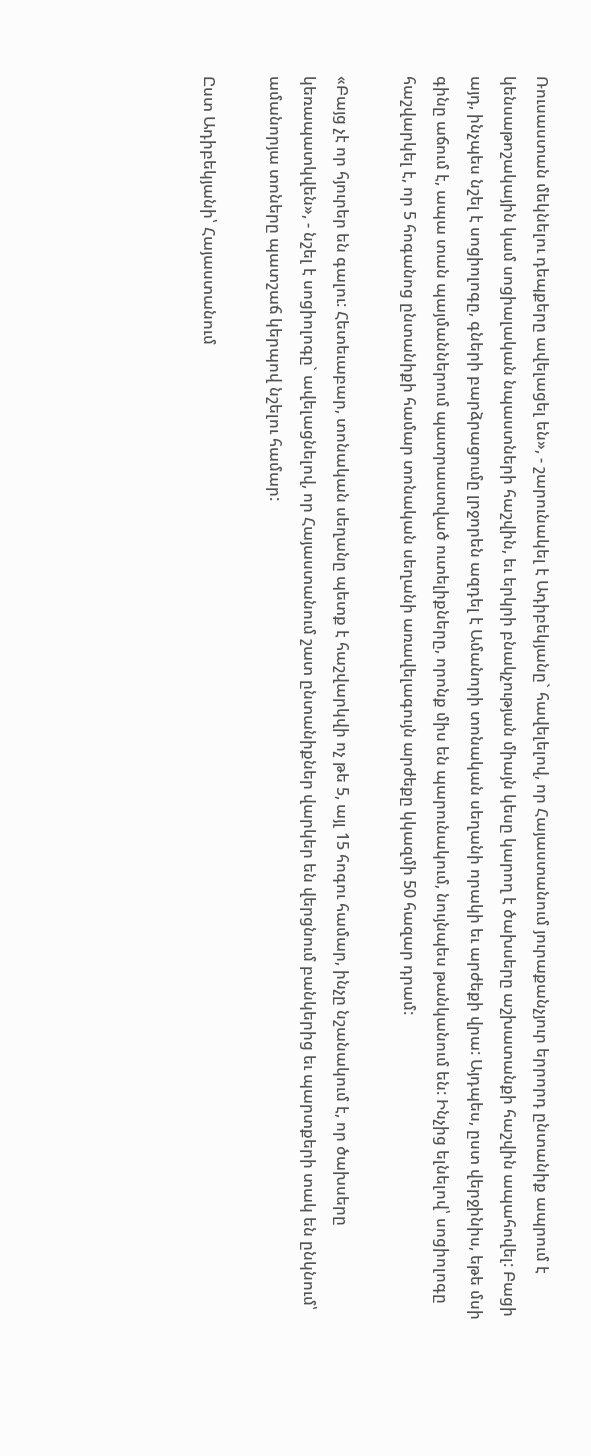Ռուսաստան մեկնելու դեպքերը ավելացել են», - շարունակել է Ադիբեկյանը` հավելելով, որ Հայաստանում յուրաքանչյուր երրորդ ընտանիք ապրում է կենսաթոշակային կամ սոցիալական նպաստների հաշվին, եւ երկրի բնակչության միայն կեսը կարող է ծախսերը աշխատանքի հաշվին ապահովել: Բացի այդ, ինչպես նշել է սոցիոլոգը, գների բարձրացումը լրջորեն ազդել է Ամանորի տոնական սեղանի որակի եւ արժեքի վրա: Այդպես, ըստ վերջինիս, եթե մսի գինը աճում է, ապա տան պայմաններում պատրաստված ուտելիքները, որոնք միս են պարունակում, նույնպես թանկանում են: Ինչից ելնելով՝ սոցիոլոգը հաշվարկել է, որ 5 հոգանոց ընտանիքի համար տոնական սեղանի առավելագույն արժեքը կկազմի 50 հազար դրամ:

«Բայց չէ որ հյուրեր են գալու: Հետեւաբար, տոնական սեղանը պետք է հաշվարկվի ոչ թե 5, այլ 15 հոգու համար, ինչը նշանակում է, որ ծախսերը կեռապատկվեն», - նշել է սոցիոլոգը` ավելացնելով, որ Հայաստանում շատ ընտանիքներ վարկեր են վերցնում բանկերից եւ պարտքերի տակ են ընկնում՝ ամանորյա տոները պատշաճ կերպով նշելու համար:

Ըստ Ադիբեկյանի՝ Հայաստանում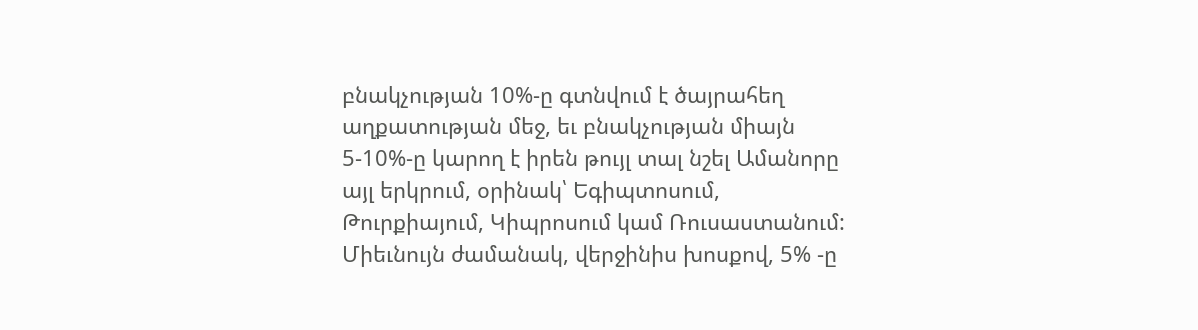բնակչության 10%-ը գտնվում է ծայրահեղ աղքատության մեջ, եւ բնակչության միայն 5-10%-ը կարող է իրեն թույլ տալ նշել Ամանորը այլ երկրում, օրինակ՝ Եգիպտոսում, Թուրքիայում, Կիպրոսում կամ Ռուսաստանում: Միեւնույն ժամանակ, վերջինիս խոսքով, 5% -ը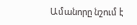Ամանորը նշում է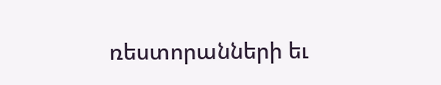ռեստորանների եւ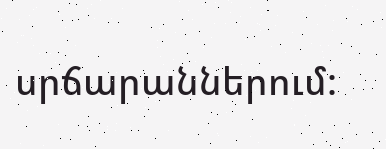սրճարաններում: